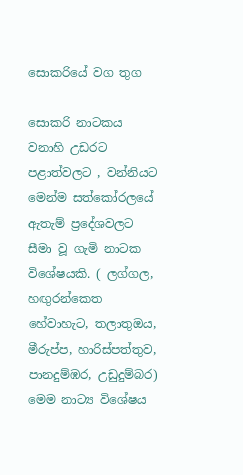සොකරියේ වග තුග

සොකරි නාටකය වනාහි උඩරට පළාත්වලට , වන්නියට මෙන්ම සත්කෝරලයේ ඇතැම් ප්‍රදේශවලට සීමා වූ ගැමි නාටක විශේෂයකි. ( ලග්ගල, හඟුරන්කෙත හේවාහැට, තලාතුඔය, මීරුප්ප, හාරිස්පත්තුව, පානදුම්ඹර, උඩුදුම්බර) මෙම නාට්‍ය විශේෂය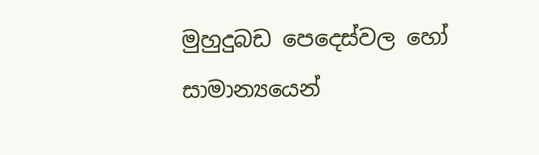මුහුදුබඩ පෙදෙස්වල හෝ සාමාන්‍යයෙන්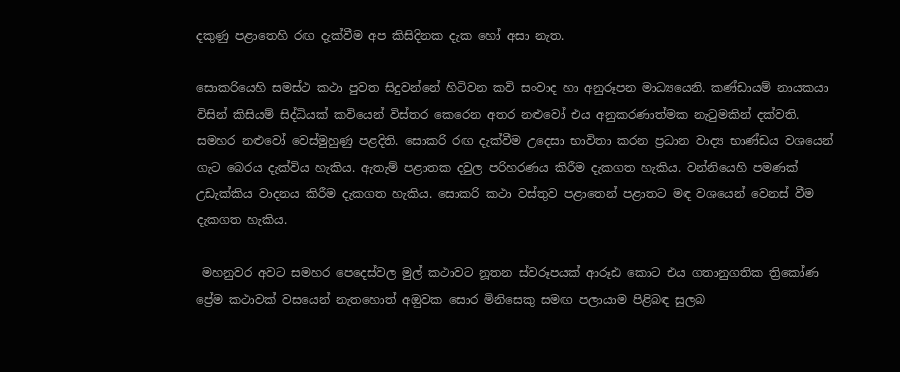දකුණු පළාතෙහි රඟ දැක්වීම අප කිසිදිනක දැක හෝ අසා නැත.

සොකරියෙහි සමස්ථ කථා පුවත සිදුවන්නේ හිටිවන කවි සංවාද හා අනුරූපන මාධ්‍යයෙනි. කණ්ඩායම් නායකයා විසින් කිසියම් සිද්ධියක් කවියෙන් විස්තර කෙරෙන අතර නළුවෝ එය අනුකරණාත්මක නැටුමකින් දක්වති. සමහර නළුවෝ වෙස්මුහුණු පළදිති. සොකරි රඟ දැක්වීම උදෙසා භාවිතා කරන ප්‍රධාන වාද්‍ය භාණ්ඩය වශයෙන් ගැට බෙරය දැක්විය හැකිය. ඇතැම් පළාතක දවුල පරිහරණය කිරීම දැකගත හැකිය. වන්නියෙහි පමණක් උඩැක්කිය වාදනය කිරීම දැකගත හැකිය. සොකරි කථා වස්තුව පළාතෙන් පළාතට මඳ වශයෙන් වෙනස් වීම දැකගත හැකිය.

 මහනුවර අවට සමහර පෙදෙස්වල මුල් කථාවට නූතන ස්වරූපයක් ආරූඪ කොට එය ගතානුගතික ත්‍රිකෝණ ප්‍රේම කථාවක් වසයෙන් නැතහොත් අඔුවක සොර මිනිසෙකු සමඟ පලායාම පිළිබඳ සුලබ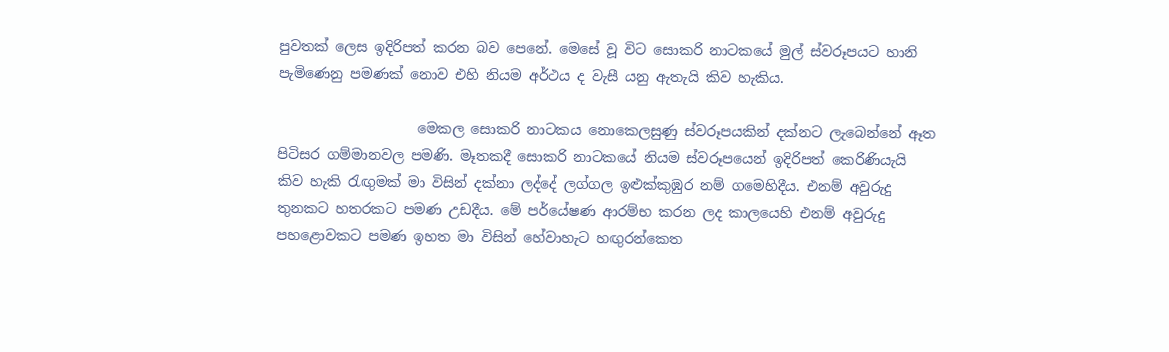පුවතක් ලෙස ඉදිරිපත් කරන බව පෙනේ. මෙසේ වූ විට සොකරි නාටකයේ මුල් ස්වරූපයට හානි පැමිණෙනු පමණක් නොව එහි නියම අර්ථය ද වැසී යනු ඇතැයි කිව හැකිය.

                    මෙකල සොකරි නාටකය නොකෙලසුණු ස්වරූපයකින් දක්නට ලැබෙන්නේ ඈත පිටිසර ගම්මානවල පමණි. මෑතකදී සොකරි නාටකයේ නියම ස්වරූපයෙන් ඉදිරිපත් කෙරිණියැයි කිව හැකි රැඟුමක් මා විසින් දක්නා ලද්දේ ලග්ගල ඉළුක්කුඹුර නම් ගමෙහිදීය. එනම් අවුරුදු තුනකට හතරකට පමණ උඩදීය. මේ පර්යේෂණ ආරම්භ කරන ලද කාලයෙහි එනම් අවුරුදු පහළොවකට පමණ ඉහත මා විසින් හේවාහැට හඟුරන්කෙත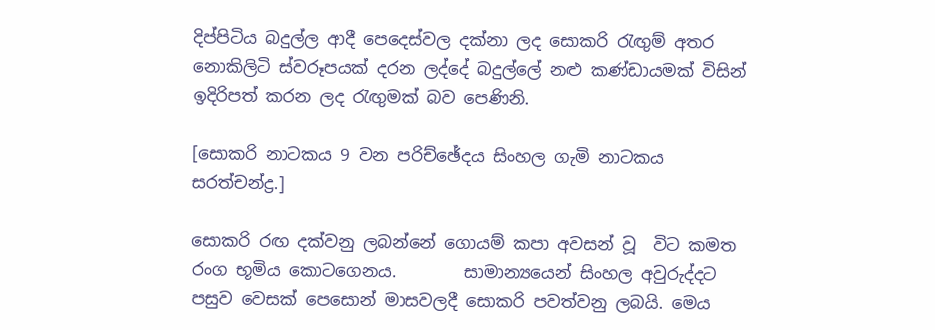දිප්පිටිය බදුල්ල ආදී පෙදෙස්වල දක්නා ලද සොකරි රැඟුම් අතර නොකිලිටි ස්වරූපයක් දරන ලද්දේ බදුල්ලේ නළු කණ්ඩායමක් විසින් ඉදිරිපත් කරන ලද රැඟුමක් බව පෙණිනි.

[සොකරි නාටකය 9 වන පරිච්ඡේදය සිංහල ගැමි නාටකය සරත්චන්ද්‍ර.]

සොකරි රඟ දක්වනු ලබන්නේ ගොයම් කපා අවසන් වූ  විට කමත රංග භූමිය කොටගෙනය.        සාමාන්‍යයෙන් සිංහල අවුරුද්දට පසුව වෙසක් පෙසොන් මාසවලදී සොකරි පවත්වනු ලබයි. මෙය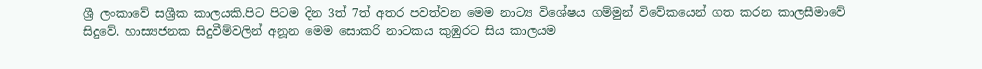ශ්‍රී ලංකාවේ සශ්‍රීක කාලයකි.පිට පිටම දින 3ත් 7ත් අතර පවත්වන මෙම නාට්‍ය විශේෂය ගම්මුන් විවේකයෙන් ගත කරන කාලසීමාවේ සිදුවේ. හාස්‍යජනක සිදුවීම්වලින් අනූන මෙම සොකරි නාටකය කුඹුරට සිය කාලයම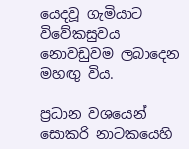යෙදවූ ගැමියාට විවේකසුවය නොවඩුවම ලබාදෙන මහඟු විය.

ප්‍රධාන වශයෙන් සොකරි නාටකයෙහි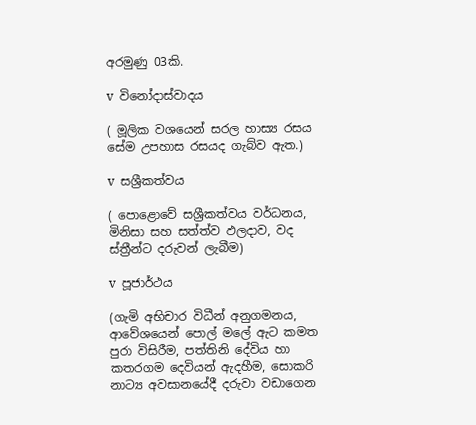අරමුණු 03කි.

v  විනෝදාස්වාදය

( මූලික වශයෙන් සරල හාස්‍ය රසය සේම උපහාස රසයද ගැබ්ව ඇත.)

v  සශ්‍රීකත්වය

( පොළොවේ සශ්‍රීකත්වය වර්ධනය, මිනිසා සහ සත්ත්ව ඵලදාව, වද ස්ත්‍රීන්ට දරුවන් ලැබීම)

v  පූජාර්ථය

(ගැමි අභිචාර විධීන් අනුගමනය, ආවේශයෙන් පොල් මලේ ඇට කමත පුරා විසිරීම, පත්තිනි දේවිය හා කතරගම දෙවියන් ඇදහීම, සොකරි නාට්‍ය අවසානයේදී දරුවා වඩාගෙන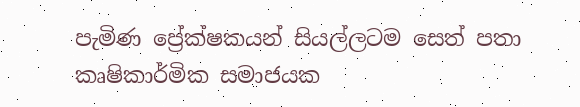පැමිණ ප්‍රේක්ෂකයන් සියල්ලටම සෙත් පතා කෘෂිකාර්මික සමාජයක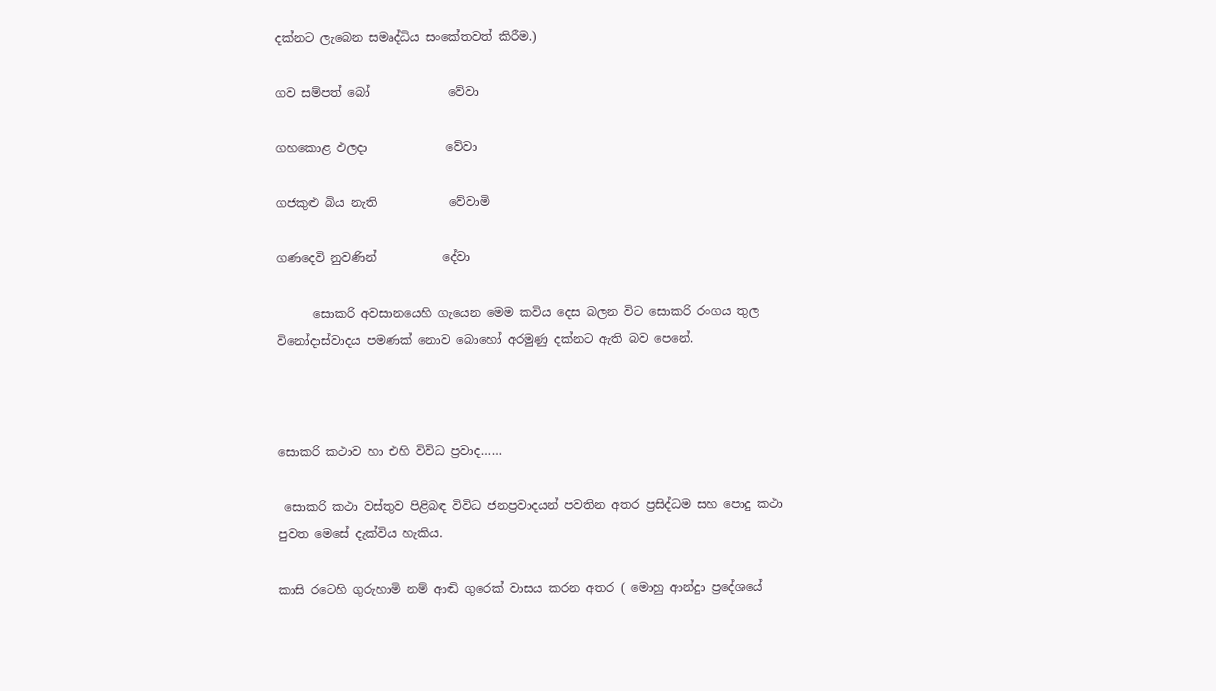දක්නට ලැබෙන සමෘද්ධිය සංකේතවත් කිරීම.)

ගව සම්පත් බෝ             වේවා

ගහකොළ ඵලදා             වේවා

ගජකුළු බිය නැති            වේවාමි

ගණදෙවි නුවණින්           දේවා

      සොකරි අවසානයෙහි ගැයෙන මෙම කවිය දෙස බලන විට සොකරි රංගය තුල විනෝදාස්වාදය පමණක් නොව බොහෝ අරමුණු දක්නට ඇති බව පෙනේ.



සොකරි කථාව හා එහි විවිධ ප්‍රවාද……

 සොකරි කථා වස්තුව පිළිබඳ විවිධ ජනප්‍රවාදයන් පවතින අතර ප්‍රසිද්ධම සහ පොදු කථා පුවත මෙසේ දැක්විය හැකිය.

කාසි රටෙහි ගුරුහාමි නම් ආඬි ගුරෙක් වාසය කරන අතර ( මොහු ආන්දුා ප්‍රදේශයේ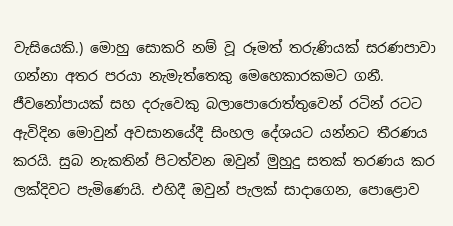වැසියෙකි.) මොහු සොකරි නම් වූ රූමත් තරුණියක් සරණපාවා ගන්නා අතර පරයා නැමැත්තෙකු මෙහෙකාරකමට ගනී. ජීවනෝපායක් සහ දරුවෙකු බලාපොරොත්තුවෙන් රටින් රටට ඇවිදින මොවුන් අවසානයේදී සිංහල දේශයට යන්නට තීරණය කරයි. සුබ නැකතින් පිටත්වන ඔවුන් මුහුදු සතක් තරණය කර ලක්දිවට පැමිණෙයි. එහිදී ඔවුන් පැලක් සාදාගෙන, පොළොව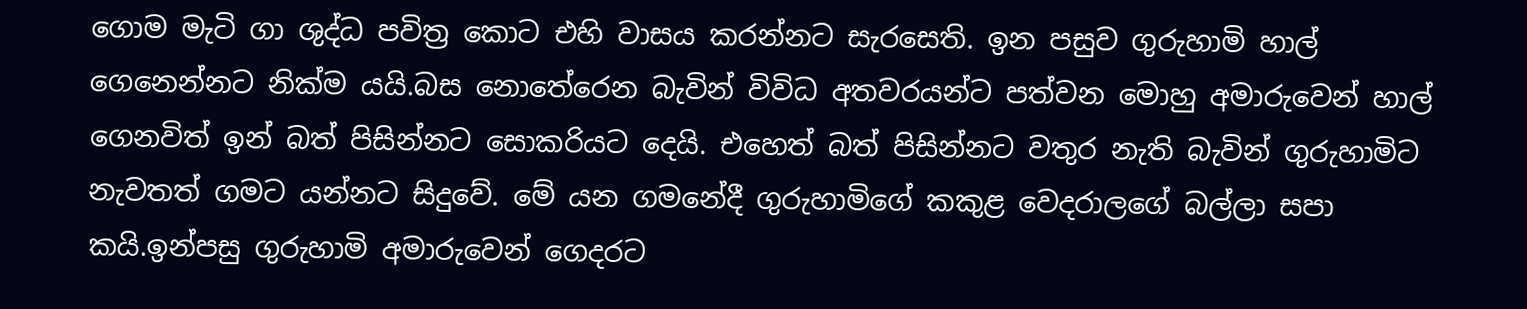ගොම මැටි ගා ශුද්ධ පවිත්‍ර කොට එහි වාසය කරන්නට සැරසෙති. ඉන පසුව ගුරුහාමි හාල් ගෙනෙන්නට නික්ම යයි.බස නොතේරෙන බැවින් විවිධ අතවරයන්ට පත්වන මොහු අමාරුවෙන් හාල් ගෙනවිත් ඉන් බත් පිසින්නට සොකරියට දෙයි. එහෙත් බත් පිසින්නට වතුර නැති බැවින් ගුරුහාමිට නැවතත් ගමට යන්නට සිදුවේ. මේ යන ගමනේදී ගුරුහාමිගේ කකුළ වෙදරාලගේ බල්ලා සපා කයි.ඉන්පසු ගුරුහාමි අමාරුවෙන් ගෙදරට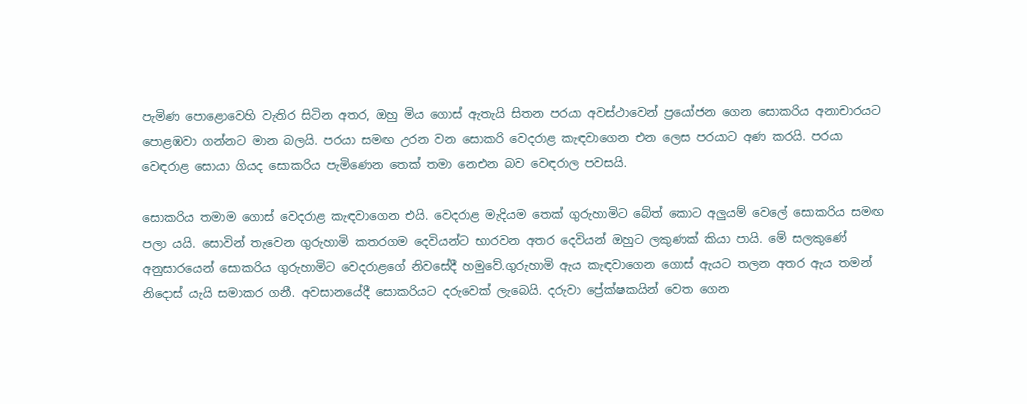පැමිණ පොළොවෙහි වැතිර සිටින අතර, ඔහු මිය ගොස් ඇතැයි සිතන පරයා අවස්ථාවෙන් ප්‍රයෝජන ගෙන සොකරිය අනාචාරයට පොළඹවා ගන්නට මාන බලයි. පරයා සමඟ උරන වන සොකරි වෙදරාළ කැඳවාගෙන එන ලෙස පරයාට අණ කරයි. පරයා වෙඳරා‍ළ සොයා ගියද සොකරිය පැමිණෙන තෙක් තමා නෙඑන බව වෙඳරාල පවසයි.

සොකරිය තමාම ගොස් වෙදරාළ කැඳවාගෙන එයි. වෙදරාළ මැදියම තෙක් ගුරුහාමිට බේත් කොට අලුයම් වෙලේ සොකරිය සමඟ පලා යයි. සොවින් තැවෙන ගුරුහාමි කතරගම දෙවියන්ට භාරවන අතර දෙවියන් ඔහුට ලකුණක් කියා පායි. මේ සලකුණේ අනුසාරයෙන් සොකරිය ගුරුහාමිට වෙදරාළගේ නිවසේදී හමුවේ.ගුරුහාමි ඇය කැඳවාගෙන ගොස් ඇයට තලන අතර ඇය තමන් නිදොස් යැයි සමාකර ගනී. අවසානයේදී සොකරියට දරුවෙක් ලැබෙයි. දරුවා ප්‍රේක්ෂකයින් වෙත ගෙන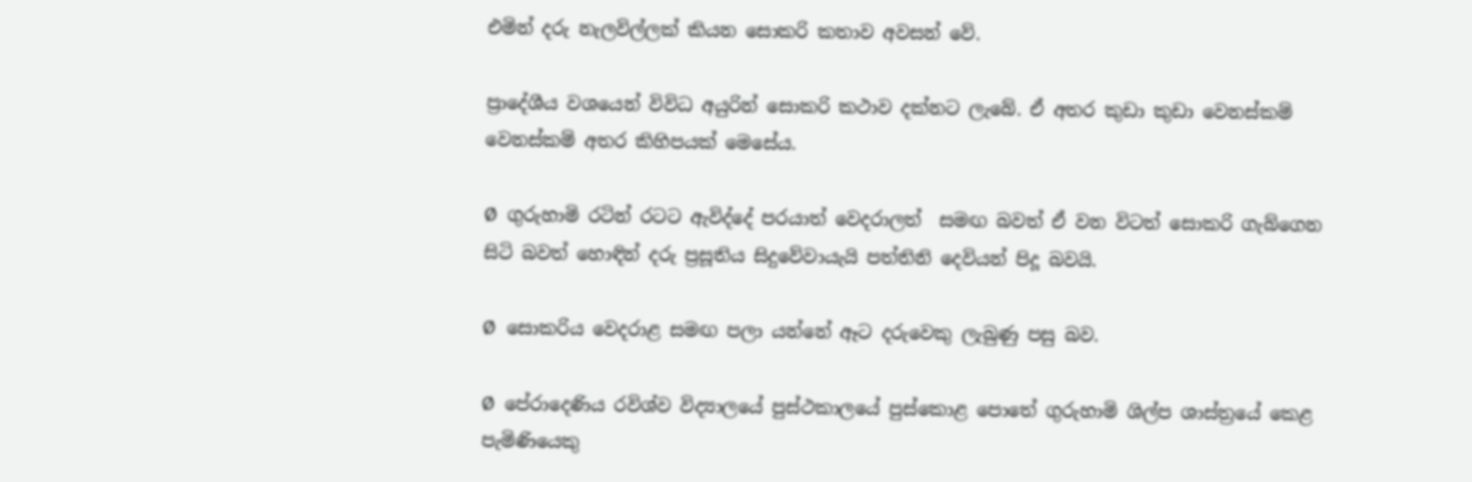එමින් දරු නැලවිල්ලක් කියන සොකරි කතාව අවසන් වේ.

ප්‍රාදේශීය වශයෙන් විවිධ අයුරින් සොකරි කථාව දක්නට ලැබේ. ඒ අතර කුඩා කුඩා වෙනස්කම් වෙනස්කම් අතර කිහිපයක් මෙසේය.

Ø  ගුරුහාමි රටින් රටට ඇවිද්දේ පරයාත් වෙදරාලත්  සමඟ බවත් ඒ වන විටත් සොකරි ගැබ්ගෙන සිටි බවත් හොඳින් දරු ප්‍රසූතිය සිදුවේවායැයි පත්තිනි දෙවියන් පිදූ බවයි.

Ø  සොකරිය වෙදරාළ සමඟ පලා යන්නේ ඈට දරුවෙකු ලැබුණු පසු බව.

Ø  පේරාදෙණිය රවිශ්ව විද්‍යාලයේ පුස්ථකාලයේ පුස්කොළ පොතේ ගුරුහාමි ශිල්ප ශාස්ත්‍රයේ කෙළ පැමිණියෙකු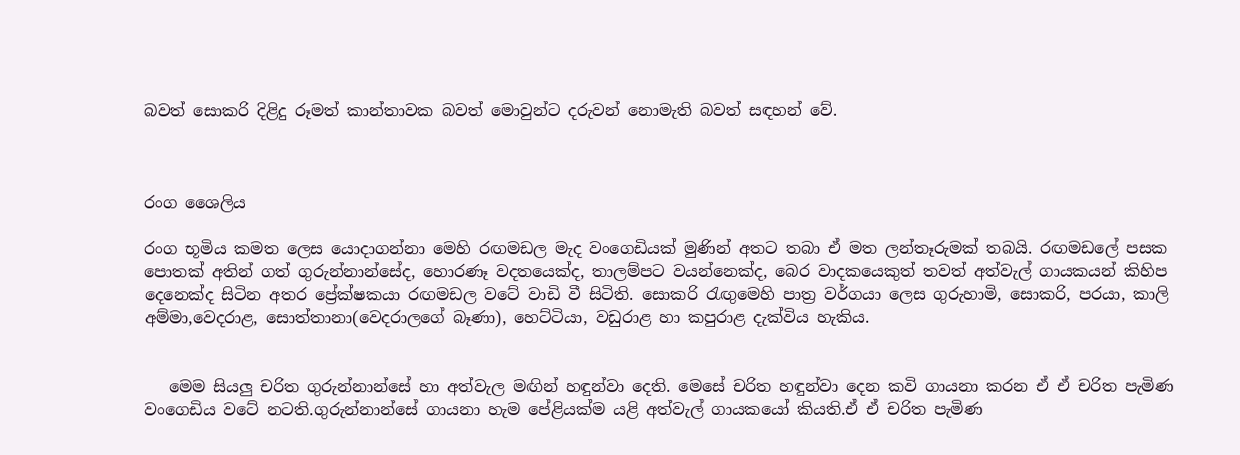බවත් සොකරි දිළිදු රූමත් කාන්තාවක බවත් මොවුන්ට දරුවන් නොමැති බවත් සඳහන් වේ.



රංග ශෛලිය

රංග භූමිය කමත ලෙස යොදාගන්නා මෙහි රඟමඩල මැද වංගෙඩියක් මුණින් අතට තබා ඒ මත ලන්තෑරුමක් තබයි. රඟමඩලේ පසක පොතක් අතින් ගත් ගුරුන්නාන්සේද, හොරණෑ වදතයෙක්ද, තාලම්පට වයන්නෙක්ද, බෙර වාදකයෙකුත් තවත් අත්වැල් ගායකයන් කිහිප දෙනෙක්ද සිටින අතර ප්‍රේක්ෂකයා රඟමඩල වටේ වාඩි වී සිටිති. සොකරි රැඟුමෙහි පාත්‍ර වර්ගයා ලෙස ගුරුහාමි, සොකරි, පරයා, කාලි අම්මා,වෙදරාළ, සොත්තානා(වෙදරාලගේ බෑණා), හෙට්ටියා, වඩුරාළ හා කපුරාළ දැක්විය හැකිය.


   මෙම සියලු චරිත ගුරුන්නාන්සේ හා අත්වැල මඟින් හඳුන්වා දෙති. මෙසේ චරිත හඳුන්වා දෙන කවි ගායනා කරන ඒ ඒ චරිත පැමිණ වංගෙඩිය වටේ නටති.ගුරුන්නාන්සේ ගායනා හැම පේළියක්ම යළි අත්වැල් ගායකයෝ කියති.ඒ ඒ චරිත පැමිණ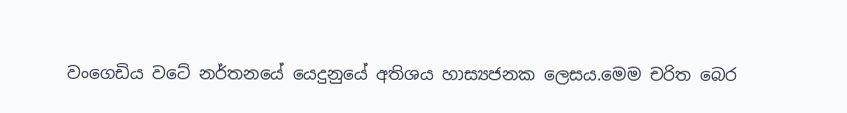වංගෙඩිය වටේ නර්තනයේ යෙදුනුයේ අතිශය හාස්‍යජනක ලෙසය.මෙම චරිත බෙර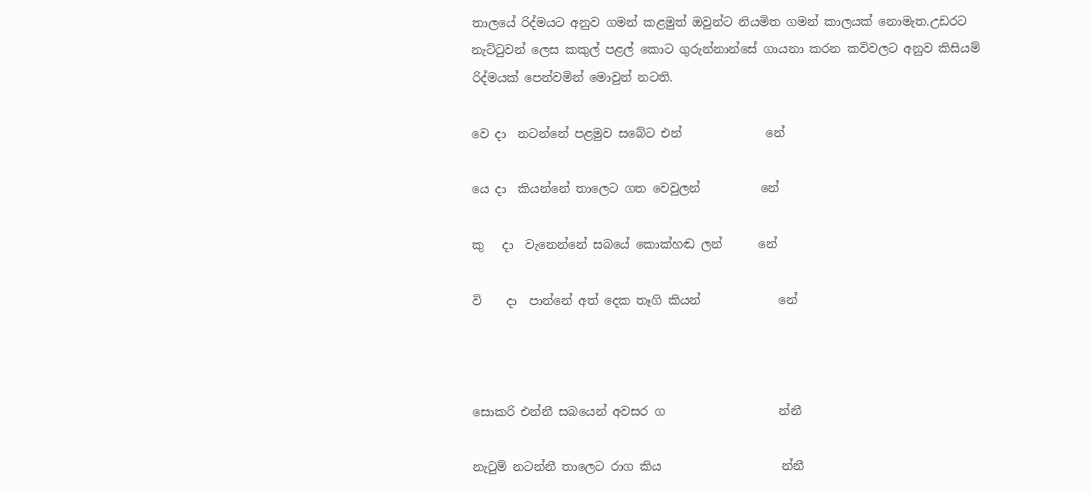තාලයේ රිද්මයට අනුව ගමන් කළමුත් ඔවුන්ට නියමිත ගමන් කාලයක් නොමැත.උඩරට නැට්ටුවන් ලෙස කකුල් පළල් කොට ගුරුන්නාන්සේ ගායනා කරන කවිවලට අනුව කිසියම් රිද්මයක් පෙන්වමින් මොවුන් නටති.

වෙ දා  නටන්නේ පළමුව සබේට එන්              නේ

යෙ දා  කියන්නේ තාලෙට ගත වෙවුලන්          නේ

කු   දා  වැනෙන්නේ සබයේ කොක්හඬ ලන්      නේ

වි    දා  පාන්නේ අත් දෙක තෑගි කියන්             නේ



සොකරි එන්නී සබයෙන් අවසර ග                   න්නී

නැටුම් නටන්නී තාලෙට රාග කිය                    න්නී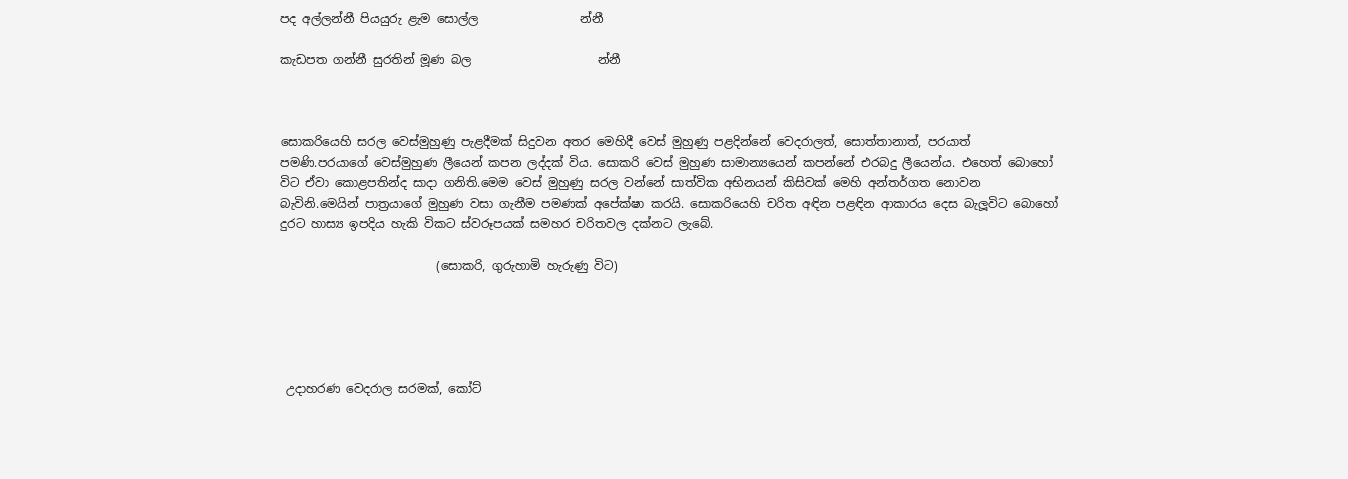පද අල්ලන්නී පියයුරු ළැම සොල්ල                 න්නී

කැඩපත ගන්නී සුරතින් මූණ බල                     න්නී



සොකරියෙහි සරල වෙස්මුහුණු පැළදීමක් සිදුවන අතර මෙහිදී වෙස් මුහුණු පළදින්නේ වෙදරාලත්, සොත්තානාත්, පරයාත් පමණි.පරයාගේ වෙස්මුහුණ ලීයෙන් කපන ලද්දක් විය. සොකරි වෙස් මුහුණ සාමාන්‍යයෙන් කපන්නේ එරබදු ලීයෙන්ය. එහෙත් බොහෝ විට ඒවා කොළපතින්ද සාදා ගනිති.මෙම වෙස් මුහුණු සරල වන්නේ සාත්වික අභිනයන් කිසිවක් මෙහි අන්තර්ගත නොවන බැවිනි.මෙයින් පාත්‍රයාගේ මුහුණ වසා ගැනීම පමණක් අපේක්ෂා කරයි. සොකරියෙහි චරිත අඳින පළඳින ආකාරය දෙස බැලූවිට බොහෝ දුරට හාස්‍ය ඉපදිය හැකි විකට ස්වරූපයක් සමහර චරිතවල දක්නට ලැබේ.

                          (සොකරි, ගුරුහාමි හැරුණු විට)





 උදාහරණ වෙදරාල සරමක්, කෝට්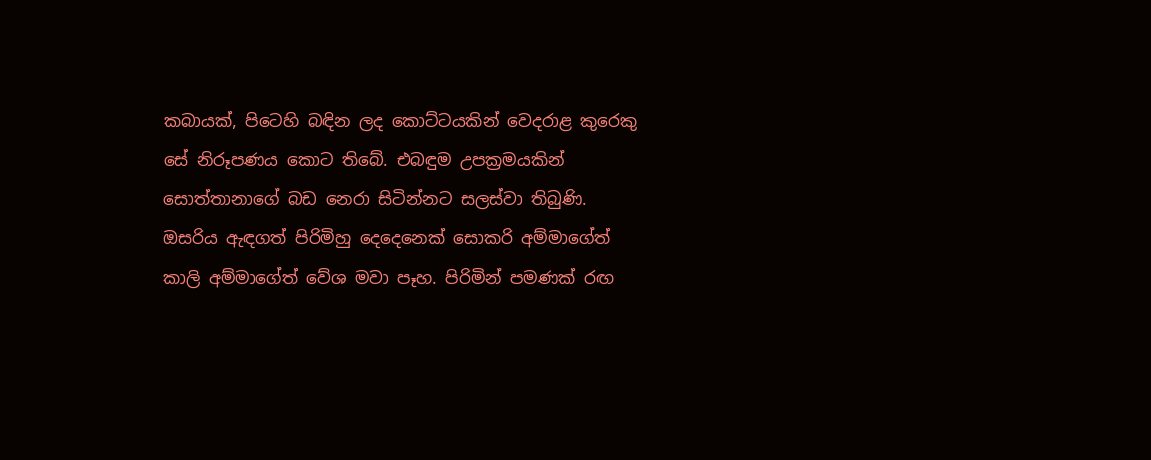කබායක්, පිටෙහි බඳින ලද කොට්ටයකින් වෙදරාළ කුරෙකු සේ නිරූපණය කොට තිබේ. එබඳුම උපක්‍රමයකින් සොත්තානාගේ බඩ නෙරා සිටින්නට සලස්වා තිබුණි. ඔසරිය ඇඳගත් පිරිමිහු දෙදෙනෙක් සොකරි අම්මාගේත් කාලි අම්මාගේත් වේශ මවා පෑහ. පිරිමින් පමණක් රඟ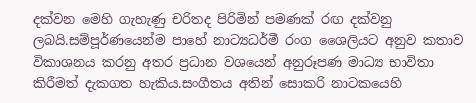දක්වන මෙහි ගැහැණු චරිතද පිරිමින් පමණක් රඟ දක්වනු ලබයි.සම්පූර්ණයෙන්ම පාහේ නාට්‍යධර්මී රංග ශෛලියට අනුව කතාව විකාශනය කරනු අතර ප්‍රධාන වශයෙන් අනුරූපණ මාධ්‍ය භාවිතා කිරීමත් දැකගත හැකිය.සංගීතය අතින් සොකරි නාටකයෙහි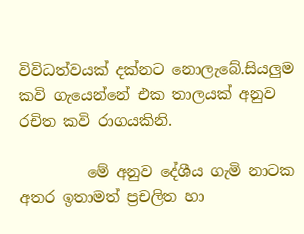විවිධත්වයක් දක්නට නොලැබේ.සියලුම කවි ගැයෙන්නේ එක තාලයක් අනුව රචිත කවි රාගයකිනි.

         මේ අනුව දේශීය ගැමි නාටක අතර ඉතාමත් ප්‍රචලිත හා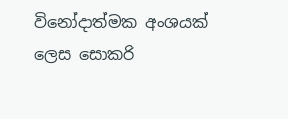විනෝදාත්මක අංශයක් ලෙස සොකරි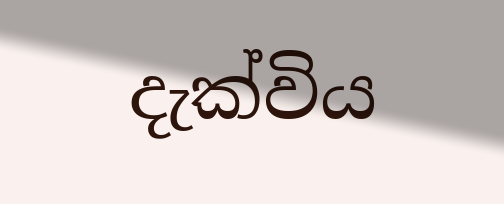දැක්විය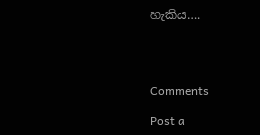හැකිය….




Comments

Post a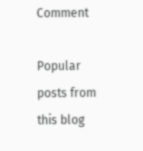Comment

Popular posts from this blog